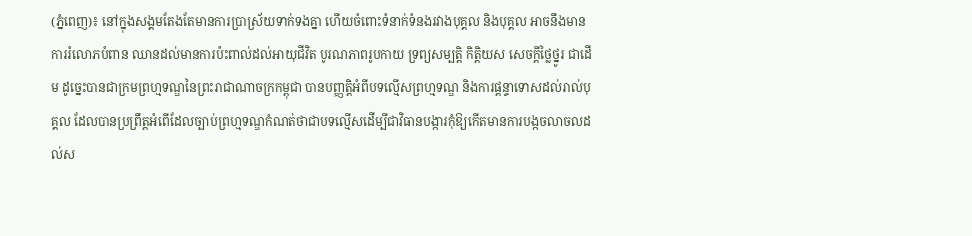(ភ្នំពេញ)៖ នៅក្នុងសង្គមតែងតែមានការប្រាស្រ័យទាក់ទងគ្នា ហើយចំពោះទំនាក់ទំនងរវាងបុគ្គល និងបុគ្គល អាចនឹងមានការរំលោភបំពាន ឈានដល់មានការប៉ះពាល់ដល់អាយុជីវិត បូរណភាពរូបកាយ ទ្រព្យសម្បត្តិ កិត្តិយស សេចក្តីថ្លៃថ្នូរ ជាដើម ដូច្នេះបានជាក្រមព្រហ្មទណ្ឌនៃព្រះរាជាណាចក្រកម្ពុជា បានបញ្ញត្តិអំពីបទល្មើសព្រហ្មទណ្ឌ និងការផ្តន្ទាទោសដល់រាល់បុគ្គល ដែលបានប្រព្រឹត្តអំពើដែលច្បាប់ព្រហ្មទណ្ឌកំណត់ថាជាបទល្មើសដើម្បីជាវិធានបង្ការកុំឱ្យកើតមានការបង្កចលាចលដល់ស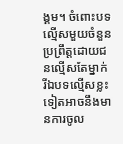ង្គម។ ចំពោះបទល្មើសមួយចំនួនប្រព្រឹត្តដោយជនល្មើសតែម្នាក់ រីឯបទល្មើសខ្លះទៀតអាចនឹងមានការចូល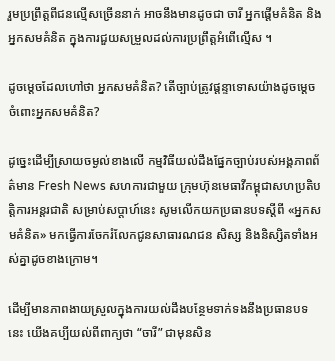រួមប្រព្រឹត្តពីជនល្មើសច្រើននាក់ អាចនឹងមានដូចជា ចារី អ្នកផ្តើមគំនិត និងអ្នកសមគំនិត ក្នុងការជួយសម្រួលដល់ការប្រព្រឹត្តអំពើល្មើស ។

ដូចម្តេចដែលហៅថា អ្នកសមគំនិត? តើច្បាប់ត្រូវផ្តន្ទាទោសយ៉ាងដូចម្តេច ចំពោះអ្នកសមគំនិត?

ដូច្នេះដើម្បីស្រាយចម្ងល់ខាងលើ កម្មវិធីយល់ដឹងផ្នែកច្បាប់របស់អង្គភាពព័ត៌មាន Fresh News សហការជាមួយ ក្រុមហ៊ុនមេធាវីកម្ពុជាសហប្រតិបត្ដិការអន្ដរជាតិ សម្រាប់សប្ដាហ៍នេះ សូមលើកយកប្រធានបទស្ដីពី «អ្នកសមគំនិត» មកធ្វើការចែករំលែកជូនសាធារណជន សិស្ស និងនិស្សិតទាំងអស់គ្នាដូចខាងក្រោម។

ដើម្បីមានភាពងាយស្រួលក្នុងការយល់ដឹងបន្ថែមទាក់ទងនឹងប្រធានបទនេះ យើងគប្បីយល់ពីពាក្យថា “ចារី” ជាមុនសិន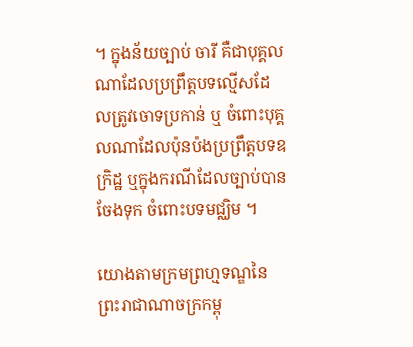។ ក្នុងន័យច្បាប់ ចារី គឺជាបុគ្គលណាដែលប្រព្រឹត្តបទល្មើសដែលត្រូវចោទប្រកាន់ ឬ ចំពោះបុគ្គលណាដែលប៉ុនប៉ងប្រព្រឹត្តបទឧក្រិដ្ឋ ឬក្នុងករណីដែលច្បាប់បានចែងទុក ចំពោះបទមជ្ឈិម ។

យោងតាមក្រមព្រហ្មទណ្ឌនៃព្រះរាជាណាចក្រកម្ពុ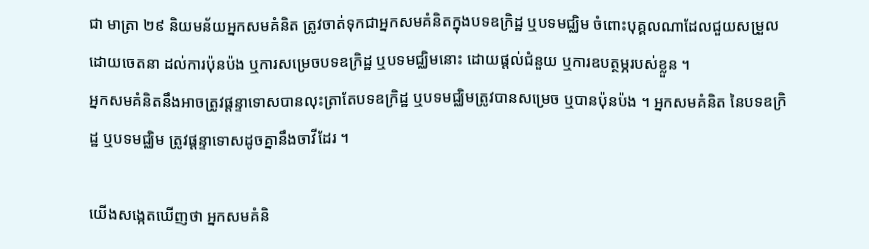ជា មាត្រា ២៩ និយមន័យអ្នកសមគំនិត ត្រូវចាត់ទុកជាអ្នកសមគំនិតក្នុងបទឧក្រិដ្ឋ ឬបទមជ្ឈិម ចំពោះបុគ្គលណាដែលជួយសម្រួលដោយចេតនា ដល់ការប៉ុនប៉ង ឬការសម្រេចបទឧក្រិដ្ឋ ឬបទមជ្ឈិមនោះ ដោយផ្តល់ជំនួយ ឬការឧបត្ថម្ភរបស់ខ្លួន ។
អ្នកសមគំនិតនឹងអាចត្រូវផ្តន្ទាទោសបានលុះត្រាតែបទឧក្រិដ្ឋ ឬបទមជ្ឈិមត្រូវបានសម្រេច ឬបានប៉ុនប៉ង ។ អ្នកសមគំនិត នៃបទឧក្រិដ្ឋ ឬបទមជ្ឈិម ត្រូវផ្តន្ទាទោសដូចគ្នានឹងចាវីដែរ ។

យើងសង្កេតឃើញថា អ្នកសមគំនិ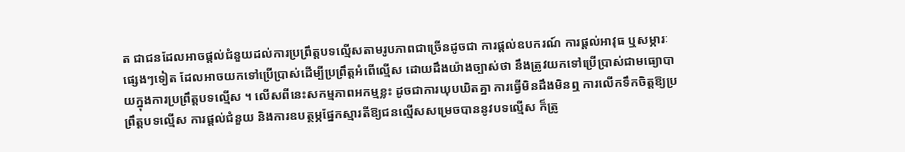ត ជាជនដែលអាចផ្តល់ជំនួយដល់ការប្រព្រឹត្តបទល្មើសតាមរូបភាពជាច្រើនដូចជា ការផ្តល់ឧបករណ៍ ការផ្តល់អាវុធ ឬសម្ភារៈផ្សេងៗទៀត ដែលអាចយកទៅប្រើប្រាស់ដើម្បីប្រព្រឹត្តអំពើល្មើស ដោយដឹងយ៉ាងច្បាស់ថា នឹងត្រូវយកទៅប្រើប្រាស់ជាមធ្យោបាយក្នុងការប្រព្រឹត្តបទល្មើស ។ លើសពីនេះសកម្មភាពអកម្មខ្លះ ដូចជាការឃុបឃិតគ្នា ការធ្វើមិនដឹងមិនឮ ការលើកទឹកចិត្តឱ្យប្រព្រឹត្តបទល្មើស ការផ្តល់ជំនួយ និងការឧបត្ថម្ភផ្នែកស្មារតីឱ្យជនល្មើសសម្រេចបាននូវបទល្មើស ក៏ត្រូ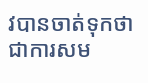វបានចាត់ទុកថាជាការសម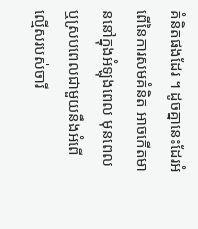គំនិតផងដែរ ។ ដូចគ្នានេះដែរអំពើនៃការសមគំនិត អាចកើតមាននៅក្នុងអំឡុងពេល មុនពេល ឬស្របពេលជាមួយនឹងអំពើល្មើសរបស់ចារី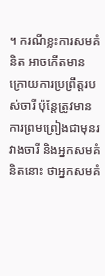។ ករណីខ្លះការសមគំនិត អាចកើតមានក្រោយការប្រព្រឹត្តរបស់ចារី ប៉ុន្តែត្រូវមានការព្រមព្រៀងជាមុនរវាងចារី និងអ្នកសមគំនិតនោះ ថាអ្នកសមគំ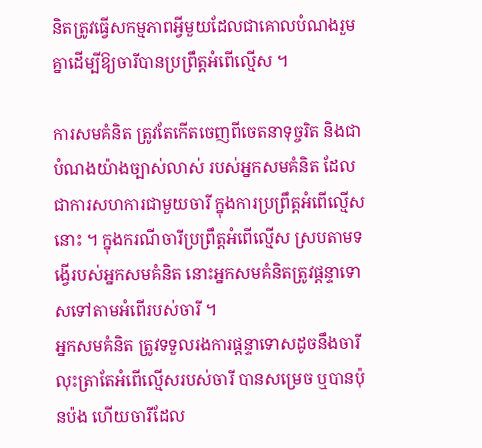និតត្រូវធ្វើសកម្មភាពអ្វីមួយដែលជាគោលបំណងរួមគ្នាដើម្បីឱ្យចារីបានប្រព្រឹត្តអំពើល្មើស ។

ការសមគំនិត ត្រូវតែកើតចេញពីចេតនាទុច្ចរិត និងជាបំណងយ៉ាងច្បាស់លាស់ របស់អ្នកសមគំនិត ដែលជាការសហការជាមួយចារី ក្នុងការប្រព្រឹត្តអំពើល្មើសនោះ ។ ក្នុងករណីចារីប្រព្រឹត្តអំពើល្មើស ស្របតាមទង្វើរបស់អ្នកសមគំនិត នោះអ្នកសមគំនិតត្រូវផ្តន្ទាទោសទៅតាមអំពើរបស់ចារី ។
អ្នកសមគំនិត ត្រូវទទួលរងការផ្តន្ទាទោសដូចនឹងចារី លុះត្រាតែអំពើល្មើសរបស់ចារី បានសម្រេច ឬបានប៉ុនប៉ង ហើយចារីដែល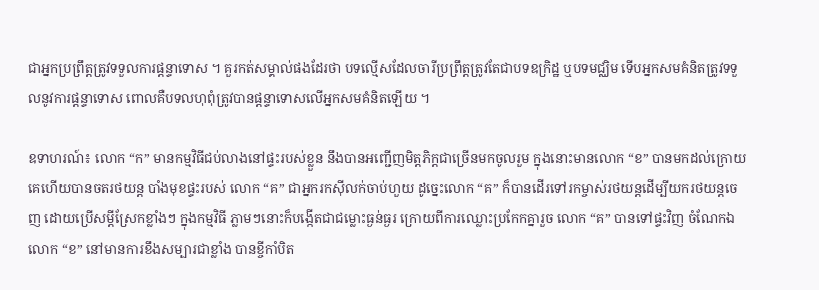ជាអ្នកប្រព្រឹត្តត្រូវទទួលការផ្តន្ទាទោស ។ គួរកត់សម្គាល់ផងដែរថា បទល្មើសដែលចារីប្រព្រឹត្តត្រូវតែជាបទឧក្រិដ្ឋ ឬបទមជ្ឈិម ទើបអ្នកសមគំនិតត្រូវទទួលនូវការផ្តន្ទាទោស ពោលគឺបទលហុពុំត្រូវបានផ្តន្ទាទោសលើអ្នកសមគំនិតឡើយ ។

ឧទាហរណ៍៖ លោក “ក” មានកម្មវិធីជប់លាងនៅផ្ទះរបស់ខ្លួន នឹងបានអញ្ជើញមិត្តភិក្តជាច្រើនមកចូលរួម ក្នុងនោះមានលោក “ខ” បានមកដល់ក្រោយគេហើយបានចតរថយន្ត បាំងមុខផ្ទះរបស់ លោក “គ” ជាអ្នករកស៊ីលក់ចាប់ហួយ ដូច្នេះលោក “គ” ក៏បានដើរទៅរកម្ចាស់រថយន្តដើម្បីយករថយន្តចេញ ដោយប្រើសម្តីស្រែកខ្លាំងៗ ក្នុងកម្មវិធី ភ្លាមៗនោះក៏បង្កើតជាជម្លោះធ្ងន់ធ្ងរ ក្រោយពីការឈ្លោះប្រកែកគ្នារួច លោក “គ” បានទៅផ្ទះវិញ ចំណែកឯលោក “ខ” នៅមានការខឹងសម្បារជាខ្លាំង បានខ្ចីកាំបិត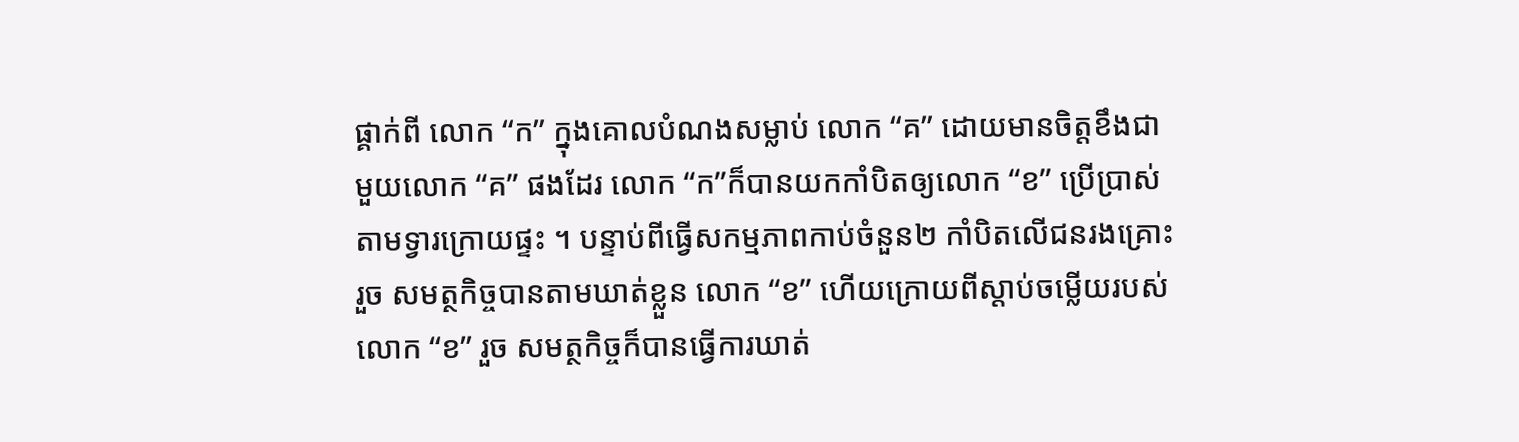ផ្គាក់ពី លោក “ក” ក្នុងគោលបំណងសម្លាប់ លោក “គ” ដោយមានចិត្តខឹងជាមួយលោក “គ” ផងដែរ លោក “ក”ក៏បានយកកាំបិតឲ្យលោក “ខ” ប្រើប្រាស់តាមទ្វារក្រោយផ្ទះ ។ បន្ទាប់ពីធ្វើសកម្មភាពកាប់ចំនួន២ កាំបិតលើជនរងគ្រោះរួច សមត្ថកិច្ចបានតាមឃាត់ខ្លួន លោក “ខ” ហើយក្រោយពីស្តាប់ចម្លើយរបស់លោក “ខ” រួច សមត្ថកិច្ចក៏បានធ្វើការឃាត់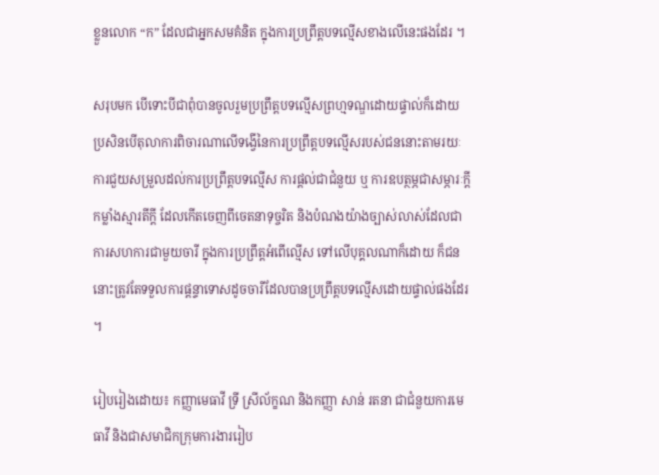ខ្លួនលោក “ក” ដែលជាអ្នកសមគំនិត ក្នុងការប្រព្រឹត្តបទល្មើសខាងលើនេះផងដែរ ។

សរុបមក បើទោះបីជាពុំបានចូលរួមប្រព្រឹត្តបទល្មើសព្រហ្មទណ្ឌដោយផ្ទាល់ក៏ដោយ ប្រសិនបើតុលាការពិចារណាលើទង្វើនៃការប្រព្រឹត្តបទល្មើសរបស់ជននោះតាមរយៈ ការជួយសម្រួលដល់ការប្រព្រឹត្តបទល្មើស ការផ្តល់ជាជំនួយ ឬ ការឧបត្ថម្ភជាសម្ភារៈក្តី កម្លាំងស្មារតីក្តី ដែលកើតចេញពីចេតនាទុច្ចរិត និងបំណងយ៉ាងច្បាស់លាស់ដែលជាការសហការជាមួយចារី ក្នុងការប្រព្រឹត្តអំពើល្មើស ទៅលើបុគ្គលណាក៏ដោយ ក៏ជននោះត្រូវតែទទួលការផ្តន្ទាទោសដូចចារីដែលបានប្រព្រឹត្តបទលើ្មសដោយផ្ទាល់ផងដែរ ។

រៀបរៀងដោយ៖ កញ្ញាមេធាវី ទ្រី ស្រីល័ក្ខណ និងកញ្ញា សាន់ រតនា ជាជំនួយការមេធាវី និងជាសមាជិកក្រុមការងាររៀប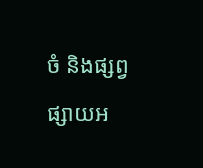ចំ និងផ្សព្វផ្សាយអ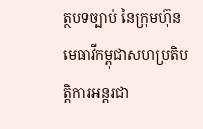ត្ថបទច្បាប់ នៃក្រុមហ៊ុនមេធាវីកម្ពុជាសហប្រតិបត្តិការអន្តរជា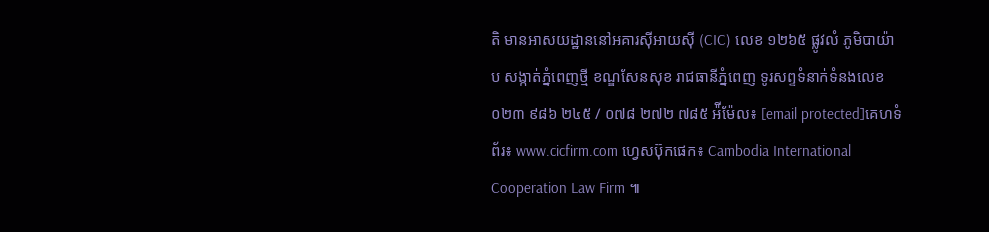តិ មានអាសយដ្ឋាននៅអគារស៊ីអាយស៊ី (CIC) លេខ ១២៦៥ ផ្លូវលំ ភូមិបាយ៉ាប សង្កាត់ភ្នំពេញថ្មី ខណ្ឌសែនសុខ រាជធានីភ្នំពេញ ទូរសព្ទទំនាក់ទំនងលេខ ០២៣ ៩៨៦ ២៤៥ / ០៧៨ ២៧២ ៧៨៥ អ៉ីម៉ែល៖ [email protected]គេហទំព័រ៖ www.cicfirm.com ហ្វេសប៊ុកផេក៖ Cambodia International Cooperation Law Firm ៕